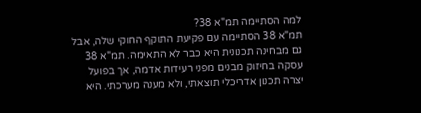למה הסתיימה תמ"א 38?
תמ"א 38 הסתיימה עם פקיעת התוקף החוקי שלה, אבל גם מבחינה תכנונית היא כבר לא התאימה. תמ"א 38 עסקה בחיזוק מבנים מפני רעידות אדמה, אך בפועל יצרה תכנון אדריכלי תוצאתי, ולא מענה מערכתי. היא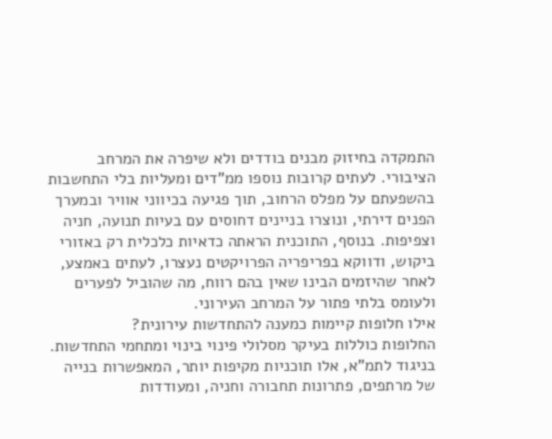התמקדה בחיזוק מבנים בודדים ולא שיפרה את המרחב הציבורי. לעתים קרובות נוספו ממ"דים ומעליות בלי התחשבות בהשפעתם על מפלס הרחוב, תוך פגיעה בכיווני אוויר ובמערך הפנים דירתי, ונוצרו בניינים דחוסים עם בעיות תנועה, חניה וצפיפות. בנוסף, התוכנית הראתה כדאיות כלכלית רק באזורי ביקוש, ודווקא בפריפריה הפרויקטים נעצרו, לעתים באמצע, לאחר שהיזמים הבינו שאין בהם רווח, מה שהוביל לפערים ולעומס בלתי פתור על המרחב העירוני.
אילו חלופות קיימות כמענה להתחדשות עירונית?
החלופות כוללות בעיקר מסלולי פינוי בינוי ומתחמי התחדשות. בניגוד לתמ"א, אלו תוכניות מקיפות יותר, המאפשרות בנייה של מרתפים, פתרונות תחבורה וחניה, ומעודדות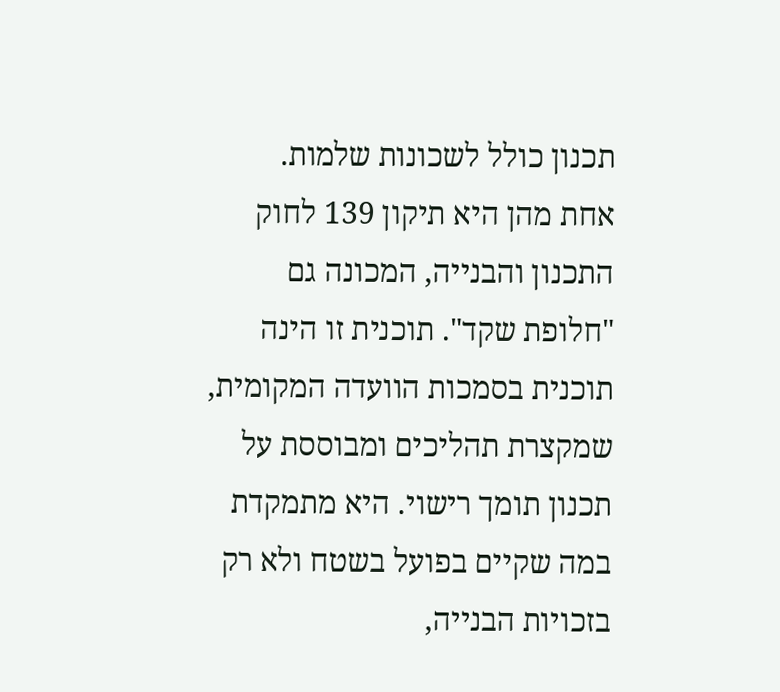תכנון כולל לשכונות שלמות.
אחת מהן היא תיקון 139 לחוק התכנון והבנייה, המכונה גם "חלופת שקד". תוכנית זו הינה תוכנית בסמכות הוועדה המקומית, שמקצרת תהליכים ומבוססת על תכנון תומך רישוי. היא מתמקדת במה שקיים בפועל בשטח ולא רק בזכויות הבנייה,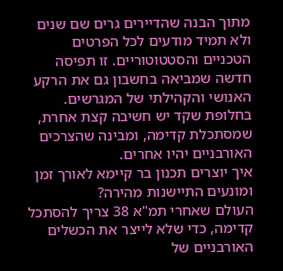מתוך הבנה שהדיירים גרים שם שנים ולא תמיד מודעים לכל הפרטים הטכניים והסטטוטוריים. זו תפיסה חדשה שמביאה בחשבון גם את הרקע האנושי והקהילתי של המגרשים. בחלופת שקד יש חשיבה קצת אחרת, שמסתכלת קדימה, ומבינה שהצרכים האורבניים יהיו אחרים.
איך יוצרים תכנון בר קיימא לאורך זמן ומונעים התיישנות מהירה?
העולם שאחרי תמ"א 38 צריך להסתכל קדימה, כדי שלא לייצר את הכשלים האורבניים של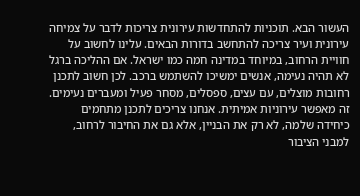העשור הבא. תוכניות להתחדשות עירונית צריכות לדבר על צמיחה עירונית ועיר צריכה להתחשב בדורות הבאים. עלינו לחשוב על חוויית הרחוב, במיוחד במדינה חמה כמו ישראל. אם ההליכה ברגל לא תהיה נעימה, אנשים ימשיכו להשתמש ברכב. לכן חשוב לתכנן רחובות מוצלים, עם עצים, ספסלים, מסחר פעיל ומעברים נעימים. זה מאפשר עירוניות אמיתית. אנחנו צריכים לתכנן מתחמים כיחידה שלמה, לא רק את הבניין, אלא גם את החיבור לרחוב, למבני הציבור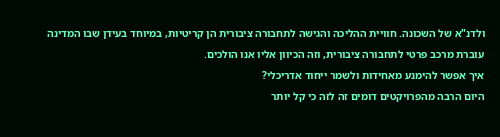ולדנ"א של השכונה. חוויית ההליכה והגישה לתחבורה ציבורית הן קריטיות, במיוחד בעידן שבו המדינה עוברת מרכב פרטי לתחבורה ציבורית, וזה הכיוון אליו אנו הולכים.
איך אפשר להימנע מאחידות ולשמר ייחוד אדריכלי?
היום הרבה מהפרויקטים דומים זה לזה כי קל יותר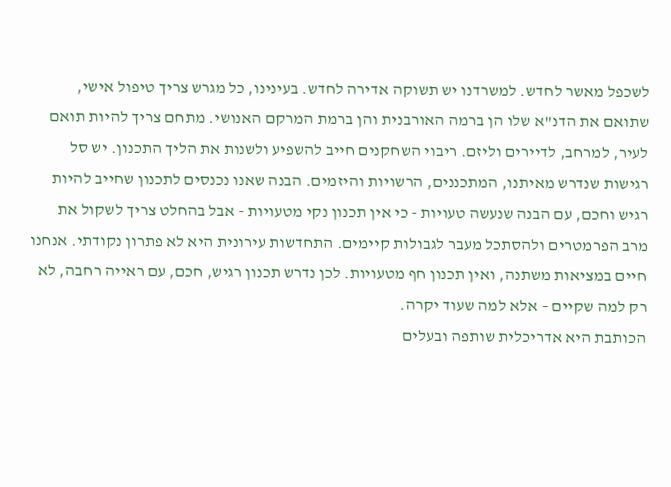לשכפל מאשר לחדש. למשרדנו יש תשוקה אדירה לחדש. בעינינו, כל מגרש צריך טיפול אישי, שתואם את הדנ"א שלו הן ברמה האורבנית והן ברמת המרקם האנושי. מתחם צריך להיות תואם לעיר, למרחב, לדיירים וליזם. ריבוי השחקנים חייב להשפיע ולשנות את הליך התכנון. יש סל רגישות שנדרש מאיתנו, המתכננים, הרשויות והיזמים. הבנה שאנו נכנסים לתכנון שחייב להיות רגיש וחכם, עם הבנה שנעשה טעויות - כי אין תכנון נקי מטעויות - אבל בהחלט צריך לשקול את מרב הפרמטרים ולהסתכל מעבר לגבולות קיימים. התחדשות עירונית היא לא פתרון נקודתי. אנחנו חיים במציאות משתנה, ואין תכנון חף מטעויות. לכן נדרש תכנון רגיש, חכם, עם ראייה רחבה, לא רק למה שקיים – אלא למה שעוד יקרה.
הכותבת היא אדריכלית שותפה ובעלים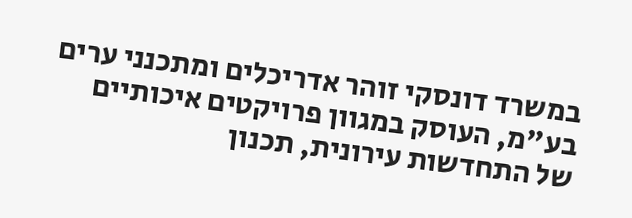במשרד דונסקי זוהר אדריכלים ומתכנני ערים בע"מ, העוסק במגוון פרויקטים איכותיים של התחדשות עירונית, תכנון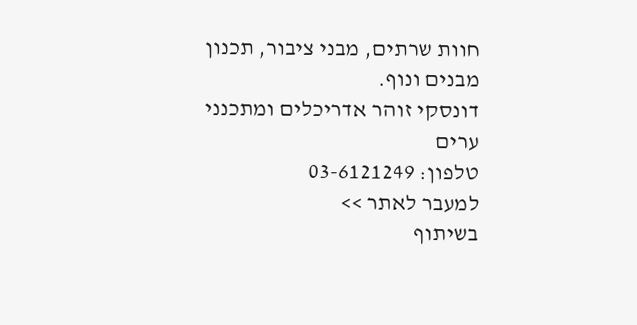חוות שרתים, מבני ציבור, תכנון מבנים ונוף.
דונסקי זוהר אדריכלים ומתכנני ערים
טלפון: 03-6121249
למעבר לאתר >>
בשיתוף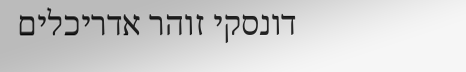דונסקי זוהר אדריכלים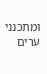ומתכנני ערים